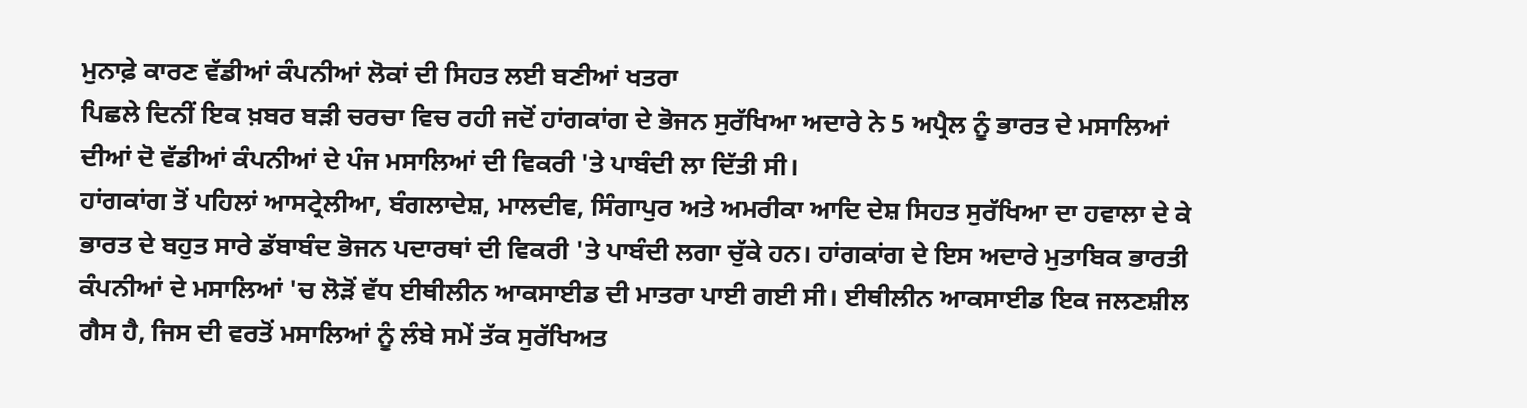ਮੁਨਾਫ਼ੇ ਕਾਰਣ ਵੱਡੀਆਂ ਕੰਪਨੀਆਂ ਲੋਕਾਂ ਦੀ ਸਿਹਤ ਲਈ ਬਣੀਆਂ ਖਤਰਾ
ਪਿਛਲੇ ਦਿਨੀਂ ਇਕ ਖ਼ਬਰ ਬੜੀ ਚਰਚਾ ਵਿਚ ਰਹੀ ਜਦੋਂ ਹਾਂਗਕਾਂਗ ਦੇ ਭੋਜਨ ਸੁਰੱਖਿਆ ਅਦਾਰੇ ਨੇ 5 ਅਪ੍ਰੈਲ ਨੂੰ ਭਾਰਤ ਦੇ ਮਸਾਲਿਆਂ ਦੀਆਂ ਦੋ ਵੱਡੀਆਂ ਕੰਪਨੀਆਂ ਦੇ ਪੰਜ ਮਸਾਲਿਆਂ ਦੀ ਵਿਕਰੀ 'ਤੇ ਪਾਬੰਦੀ ਲਾ ਦਿੱਤੀ ਸੀ।
ਹਾਂਗਕਾਂਗ ਤੋਂ ਪਹਿਲਾਂ ਆਸਟ੍ਰੇਲੀਆ, ਬੰਗਲਾਦੇਸ਼, ਮਾਲਦੀਵ, ਸਿੰਗਾਪੁਰ ਅਤੇ ਅਮਰੀਕਾ ਆਦਿ ਦੇਸ਼ ਸਿਹਤ ਸੁਰੱਖਿਆ ਦਾ ਹਵਾਲਾ ਦੇ ਕੇ ਭਾਰਤ ਦੇ ਬਹੁਤ ਸਾਰੇ ਡੱਬਾਬੰਦ ਭੋਜਨ ਪਦਾਰਥਾਂ ਦੀ ਵਿਕਰੀ 'ਤੇ ਪਾਬੰਦੀ ਲਗਾ ਚੁੱਕੇ ਹਨ। ਹਾਂਗਕਾਂਗ ਦੇ ਇਸ ਅਦਾਰੇ ਮੁਤਾਬਿਕ ਭਾਰਤੀ ਕੰਪਨੀਆਂ ਦੇ ਮਸਾਲਿਆਂ 'ਚ ਲੋੜੋਂ ਵੱਧ ਈਥੀਲੀਨ ਆਕਸਾਈਡ ਦੀ ਮਾਤਰਾ ਪਾਈ ਗਈ ਸੀ। ਈਥੀਲੀਨ ਆਕਸਾਈਡ ਇਕ ਜਲਣਸ਼ੀਲ ਗੈਸ ਹੈ, ਜਿਸ ਦੀ ਵਰਤੋਂ ਮਸਾਲਿਆਂ ਨੂੰ ਲੰਬੇ ਸਮੇਂ ਤੱਕ ਸੁਰੱਖਿਅਤ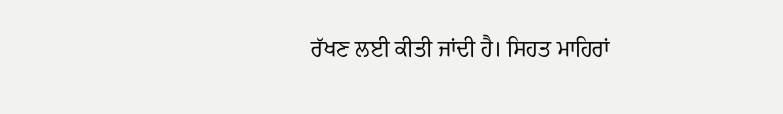ਰੱਖਣ ਲਈ ਕੀਤੀ ਜਾਂਦੀ ਹੈ। ਸਿਹਤ ਮਾਹਿਰਾਂ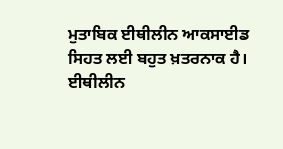ਮੁਤਾਬਿਕ ਈਥੀਲੀਨ ਆਕਸਾਈਡ ਸਿਹਤ ਲਈ ਬਹੁਤ ਖ਼ਤਰਨਾਕ ਹੈ। ਈਥੀਲੀਨ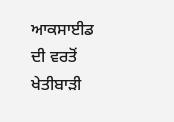ਆਕਸਾਈਡ ਦੀ ਵਰਤੋਂ ਖੇਤੀਬਾੜੀ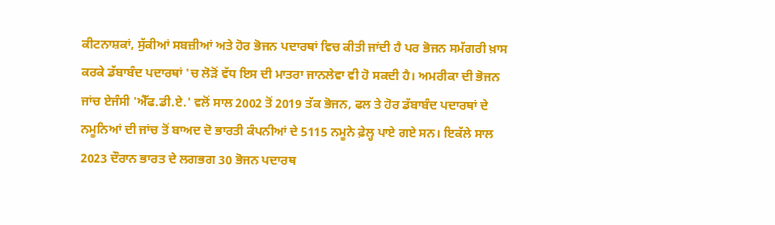ਕੀਟਨਾਸ਼ਕਾਂ, ਸੁੱਕੀਆਂ ਸਬਜ਼ੀਆਂ ਅਤੇ ਹੋਰ ਭੋਜਨ ਪਦਾਰਥਾਂ ਵਿਚ ਕੀਤੀ ਜਾਂਦੀ ਹੈ ਪਰ ਭੋਜਨ ਸਮੱਗਰੀ ਖ਼ਾਸ ਕਰਕੇ ਡੱਬਾਬੰਦ ਪਦਾਰਥਾਂ 'ਚ ਲੋੜੋਂ ਵੱਧ ਇਸ ਦੀ ਮਾਤਰਾ ਜਾਨਲੇਵਾ ਵੀ ਹੋ ਸਕਦੀ ਹੈ। ਅਮਰੀਕਾ ਦੀ ਭੋਜਨ ਜਾਂਚ ਏਜੰਸੀ 'ਐੱਫ.ਡੀ.ਏ.' ਵਲੋਂ ਸਾਲ 2002 ਤੋਂ 2019 ਤੱਕ ਭੋਜਨ, ਫਲ ਤੇ ਹੋਰ ਡੱਬਾਬੰਦ ਪਦਾਰਥਾਂ ਦੇ ਨਮੂਨਿਆਂ ਦੀ ਜਾਂਚ ਤੋਂ ਬਾਅਦ ਦੋ ਭਾਰਤੀ ਕੰਪਨੀਆਂ ਦੇ 5115 ਨਮੂਨੇ ਫ਼ੇਲ੍ਹ ਪਾਏ ਗਏ ਸਨ। ਇਕੱਲੇ ਸਾਲ 2023 ਦੌਰਾਨ ਭਾਰਤ ਦੇ ਲਗਭਗ 30 ਭੋਜਨ ਪਦਾਰਥ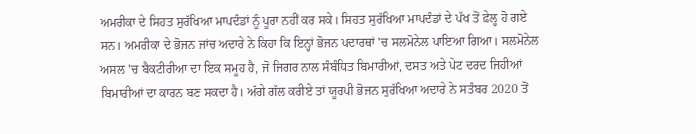ਅਮਰੀਕਾ ਦੇ ਸਿਹਤ ਸੁਰੱਖਿਆ ਮਾਪਦੰਡਾਂ ਨੂੰ ਪੂਰਾ ਨਹੀਂ ਕਰ ਸਕੇ। ਸਿਹਤ ਸੁਰੱਖਿਆ ਮਾਪਦੰਡਾਂ ਦੇ ਪੱਖ ਤੋਂ ਫ਼ੇਲ੍ਹ ਹੋ ਗਏ ਸਨ। ਅਮਰੀਕਾ ਦੇ ਭੋਜਨ ਜਾਂਚ ਅਦਾਰੇ ਨੇ ਕਿਹਾ ਕਿ ਇਨ੍ਹਾਂ ਭੋਜਨ ਪਦਾਰਥਾਂ 'ਚ ਸਲਮੋਨੇਲ ਪਾਇਆ ਗਿਆ। ਸਲਮੋਨੇਲ ਅਸਲ 'ਚ ਬੈਕਟੀਰੀਆ ਦਾ ਇਕ ਸਮੂਹ ਹੈ, ਜੋ ਜਿਗਰ ਨਾਲ ਸੰਬੰਧਿਤ ਬਿਮਾਰੀਆਂ, ਦਸਤ ਅਤੇ ਪੇਟ ਦਰਦ ਜਿਹੀਆਂ ਬਿਮਾਰੀਆਂ ਦਾ ਕਾਰਨ ਬਣ ਸਕਦਾ ਹੈ। ਅੱਗੇ ਗੱਲ ਕਰੀਏ ਤਾਂ ਯੂਰਪੀ ਭੋਜਨ ਸੁਰੱਖਿਆ ਅਦਾਰੇ ਨੇ ਸਤੰਬਰ 2020 ਤੋਂ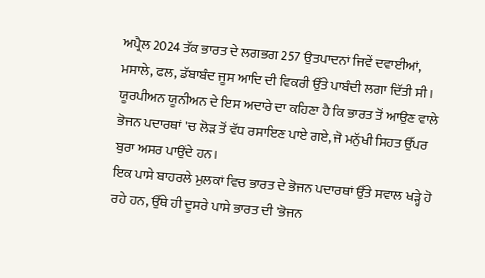ਅਪ੍ਰੈਲ 2024 ਤੱਕ ਭਾਰਤ ਦੇ ਲਗਭਗ 257 ਉਤਪਾਦਨਾਂ ਜਿਵੇਂ ਦਵਾਈਆਂ, ਮਸਾਲੇ, ਫਲ, ਡੱਬਾਬੰਦ ਜੂਸ ਆਦਿ ਦੀ ਵਿਕਰੀ ਉੱਤੇ ਪਾਬੰਦੀ ਲਗਾ ਦਿੱਤੀ ਸੀ। ਯੂਰਪੀਅਨ ਯੂਨੀਅਨ ਦੇ ਇਸ ਅਦਾਰੇ ਦਾ ਕਹਿਣਾ ਹੈ ਕਿ ਭਾਰਤ ਤੋਂ ਆਉਣ ਵਾਲੇ ਭੋਜਨ ਪਦਾਰਥਾਂ 'ਚ ਲੋੜ ਤੋਂ ਵੱਧ ਰਸਾਇਣ ਪਾਏ ਗਏ, ਜੋ ਮਨੁੱਖੀ ਸਿਹਤ ਉੱਪਰ ਬੁਰਾ ਅਸਰ ਪਾਉਂਦੇ ਹਨ।
ਇਕ ਪਾਸੇ ਬਾਹਰਲੇ ਮੁਲਕਾਂ ਵਿਚ ਭਾਰਤ ਦੇ ਭੋਜਨ ਪਦਾਰਥਾਂ ਉੱਤੇ ਸਵਾਲ ਖੜ੍ਹੇ ਹੋ ਰਹੇ ਹਨ, ਉੱਥੇ ਹੀ ਦੂਸਰੇ ਪਾਸੇ ਭਾਰਤ ਦੀ 'ਭੋਜਨ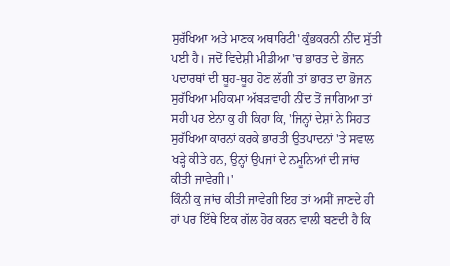ਸੁਰੱਖਿਆ ਅਤੇ ਮਾਣਕ ਅਥਾਰਿਟੀ' ਕੁੰਭਕਰਨੀ ਨੀਂਦ ਸੁੱਤੀ ਪਈ ਹੈ। ਜਦੋਂ ਵਿਦੇਸ਼ੀ ਮੀਡੀਆ 'ਚ ਭਾਰਤ ਦੇ ਭੋਜਨ ਪਦਾਰਥਾਂ ਦੀ ਥੂਹ-ਥੂਹ ਹੋਣ ਲੱਗੀ ਤਾਂ ਭਾਰਤ ਦਾ ਭੋਜਨ ਸੁਰੱਖਿਆ ਮਹਿਕਮਾ ਅੱਬੜਵਾਹੀ ਨੀਂਦ ਤੋਂ ਜਾਗਿਆ ਤਾਂ ਸਹੀ ਪਰ ਏਨਾ ਕੁ ਹੀ ਕਿਹਾ ਕਿ, 'ਜਿਨ੍ਹਾਂ ਦੇਸ਼ਾਂ ਨੇ ਸਿਹਤ ਸੁਰੱਖਿਆ ਕਾਰਨਾਂ ਕਰਕੇ ਭਾਰਤੀ ਉਤਪਾਦਨਾਂ 'ਤੇ ਸਵਾਲ ਖੜ੍ਹੇ ਕੀਤੇ ਹਨ, ਉਨ੍ਹਾਂ ਉਪਜਾਂ ਦੇ ਨਮੂਨਿਆਂ ਦੀ ਜਾਂਚ ਕੀਤੀ ਜਾਵੇਗੀ।'
ਕਿੰਨੀ ਕੁ ਜਾਂਚ ਕੀਤੀ ਜਾਵੇਗੀ ਇਹ ਤਾਂ ਅਸੀਂ ਜਾਣਦੇ ਹੀ ਹਾਂ ਪਰ ਇੱਥੇ ਇਕ ਗੱਲ ਹੋਰ ਕਰਨ ਵਾਲੀ ਬਣਦੀ ਹੈ ਕਿ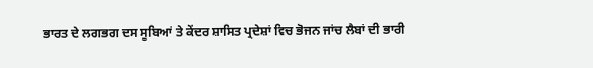ਭਾਰਤ ਦੇ ਲਗਭਗ ਦਸ ਸੂਬਿਆਂ ਤੇ ਕੇਂਦਰ ਸ਼ਾਸਿਤ ਪ੍ਰਦੇਸ਼ਾਂ ਵਿਚ ਭੋਜਨ ਜਾਂਚ ਲੈਬਾਂ ਦੀ ਭਾਰੀ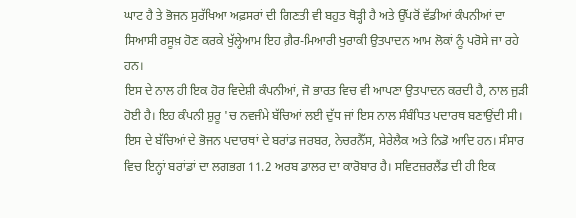ਘਾਟ ਹੈ ਤੇ ਭੋਜਨ ਸੁਰੱਖਿਆ ਅਫ਼ਸਰਾਂ ਦੀ ਗਿਣਤੀ ਵੀ ਬਹੁਤ ਥੋੜ੍ਹੀ ਹੈ ਅਤੇ ਉੱਪਰੋਂ ਵੱਡੀਆਂ ਕੰਪਨੀਆਂ ਦਾ ਸਿਆਸੀ ਰਸੂਖ਼ ਹੋਣ ਕਰਕੇ ਖੁੱਲ੍ਹੇਆਮ ਇਹ ਗ਼ੈਰ-ਮਿਆਰੀ ਖੁਰਾਕੀ ਉਤਪਾਦਨ ਆਮ ਲੋਕਾਂ ਨੂੰ ਪਰੋਸੇ ਜਾ ਰਹੇ ਹਨ।
ਇਸ ਦੇ ਨਾਲ ਹੀ ਇਕ ਹੋਰ ਵਿਦੇਸ਼ੀ ਕੰਪਨੀਆਂ, ਜੋ ਭਾਰਤ ਵਿਚ ਵੀ ਆਪਣਾ ਉਤਪਾਦਨ ਕਰਦੀ ਹੈ, ਨਾਲ ਜੁੜੀ ਹੋਈ ਹੈ। ਇਹ ਕੰਪਨੀ ਸ਼ੁਰੂ 'ਚ ਨਵਜੰਮੇ ਬੱਚਿਆਂ ਲਈ ਦੁੱਧ ਜਾਂ ਇਸ ਨਾਲ ਸੰਬੰਧਿਤ ਪਦਾਰਥ ਬਣਾਉਂਦੀ ਸੀ। ਇਸ ਦੇ ਬੱਚਿਆਂ ਦੇ ਭੋਜਨ ਪਦਾਰਥਾਂ ਦੇ ਬਰਾਂਡ ਜਰਬਰ, ਨੇਚਰਨੈੱਸ, ਸੇਰੇਲੈਕ ਅਤੇ ਨਿਡੋ ਆਦਿ ਹਨ। ਸੰਸਾਰ ਵਿਚ ਇਨ੍ਹਾਂ ਬਰਾਂਡਾਂ ਦਾ ਲਗਭਗ 11.2 ਅਰਬ ਡਾਲਰ ਦਾ ਕਾਰੋਬਾਰ ਹੈ। ਸਵਿਟਜ਼ਰਲੈਂਡ ਦੀ ਹੀ ਇਕ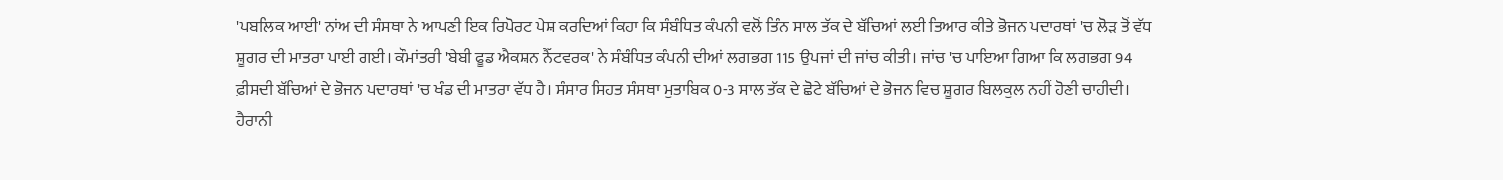'ਪਬਲਿਕ ਆਈ' ਨਾਂਅ ਦੀ ਸੰਸਥਾ ਨੇ ਆਪਣੀ ਇਕ ਰਿਪੋਰਟ ਪੇਸ਼ ਕਰਦਿਆਂ ਕਿਹਾ ਕਿ ਸੰਬੰਧਿਤ ਕੰਪਨੀ ਵਲੋਂ ਤਿੰਨ ਸਾਲ ਤੱਕ ਦੇ ਬੱਚਿਆਂ ਲਈ ਤਿਆਰ ਕੀਤੇ ਭੋਜਨ ਪਦਾਰਥਾਂ 'ਚ ਲੋੜ ਤੋਂ ਵੱਧ ਸ਼ੂਗਰ ਦੀ ਮਾਤਰਾ ਪਾਈ ਗਈ। ਕੌਮਾਂਤਰੀ 'ਬੇਬੀ ਫੂਡ ਐਕਸ਼ਨ ਨੈੱਟਵਰਕ' ਨੇ ਸੰਬੰਧਿਤ ਕੰਪਨੀ ਦੀਆਂ ਲਗਭਗ 115 ਉਪਜਾਂ ਦੀ ਜਾਂਚ ਕੀਤੀ। ਜਾਂਚ 'ਚ ਪਾਇਆ ਗਿਆ ਕਿ ਲਗਭਗ 94 ਫ਼ੀਸਦੀ ਬੱਚਿਆਂ ਦੇ ਭੋਜਨ ਪਦਾਰਥਾਂ 'ਚ ਖੰਡ ਦੀ ਮਾਤਰਾ ਵੱਧ ਹੈ। ਸੰਸਾਰ ਸਿਹਤ ਸੰਸਥਾ ਮੁਤਾਬਿਕ 0-3 ਸਾਲ ਤੱਕ ਦੇ ਛੋਟੇ ਬੱਚਿਆਂ ਦੇ ਭੋਜਨ ਵਿਚ ਸ਼ੂਗਰ ਬਿਲਕੁਲ ਨਹੀਂ ਹੋਣੀ ਚਾਹੀਦੀ। ਹੈਰਾਨੀ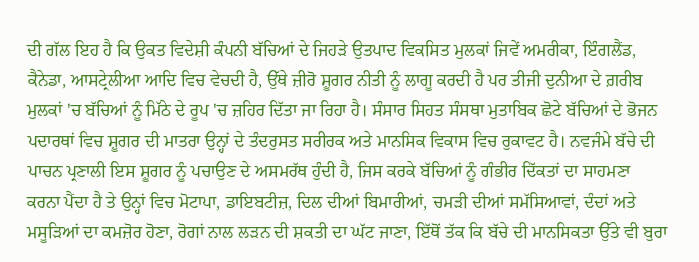ਦੀ ਗੱਲ ਇਹ ਹੈ ਕਿ ਉਕਤ ਵਿਦੇਸ਼ੀ ਕੰਪਨੀ ਬੱਚਿਆਂ ਦੇ ਜਿਹੜੇ ਉਤਪਾਦ ਵਿਕਸਿਤ ਮੁਲਕਾਂ ਜਿਵੇਂ ਅਮਰੀਕਾ, ਇੰਗਲੈਂਡ, ਕੈਨੇਡਾ, ਆਸਟ੍ਰੇਲੀਆ ਆਦਿ ਵਿਚ ਵੇਚਦੀ ਹੈ, ਉੱਥੇ ਜ਼ੀਰੋ ਸ਼ੂਗਰ ਨੀਤੀ ਨੂੰ ਲਾਗੂ ਕਰਦੀ ਹੈ ਪਰ ਤੀਜੀ ਦੁਨੀਆ ਦੇ ਗ਼ਰੀਬ ਮੁਲਕਾਂ 'ਚ ਬੱਚਿਆਂ ਨੂੰ ਮਿੱਠੇ ਦੇ ਰੂਪ 'ਚ ਜ਼ਹਿਰ ਦਿੱਤਾ ਜਾ ਰਿਹਾ ਹੈ। ਸੰਸਾਰ ਸਿਹਤ ਸੰਸਥਾ ਮੁਤਾਬਿਕ ਛੋਟੇ ਬੱਚਿਆਂ ਦੇ ਭੋਜਨ ਪਦਾਰਥਾਂ ਵਿਚ ਸ਼ੂਗਰ ਦੀ ਮਾਤਰਾ ਉਨ੍ਹਾਂ ਦੇ ਤੰਦਰੁਸਤ ਸਰੀਰਕ ਅਤੇ ਮਾਨਸਿਕ ਵਿਕਾਸ ਵਿਚ ਰੁਕਾਵਟ ਹੈ। ਨਵਜੰਮੇ ਬੱਚੇ ਦੀ ਪਾਚਨ ਪ੍ਰਣਾਲੀ ਇਸ ਸ਼ੂਗਰ ਨੂੰ ਪਚਾਉਣ ਦੇ ਅਸਮਰੱਥ ਹੁੰਦੀ ਹੈ, ਜਿਸ ਕਰਕੇ ਬੱਚਿਆਂ ਨੂੰ ਗੰਭੀਰ ਦਿੱਕਤਾਂ ਦਾ ਸਾਹਮਣਾ ਕਰਨਾ ਪੈਂਦਾ ਹੈ ਤੇ ਉਨ੍ਹਾਂ ਵਿਚ ਮੋਟਾਪਾ, ਡਾਇਬਟੀਜ਼, ਦਿਲ ਦੀਆਂ ਬਿਮਾਰੀਆਂ, ਚਮੜੀ ਦੀਆਂ ਸਮੱਸਿਆਵਾਂ, ਦੰਦਾਂ ਅਤੇ ਮਸੂੜਿਆਂ ਦਾ ਕਮਜ਼ੋਰ ਹੋਣਾ, ਰੋਗਾਂ ਨਾਲ ਲੜਨ ਦੀ ਸ਼ਕਤੀ ਦਾ ਘੱਟ ਜਾਣਾ, ਇੱਥੋਂ ਤੱਕ ਕਿ ਬੱਚੇ ਦੀ ਮਾਨਸਿਕਤਾ ਉੱਤੇ ਵੀ ਬੁਰਾ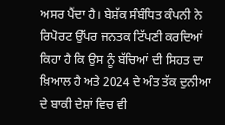ਅਸਰ ਪੈਂਦਾ ਹੈ। ਬੇਸ਼ੱਕ ਸੰਬੰਧਿਤ ਕੰਪਨੀ ਨੇ ਰਿਪੋਰਟ ਉੱਪਰ ਜਨਤਕ ਟਿੱਪਣੀ ਕਰਦਿਆਂ ਕਿਹਾ ਹੈ ਕਿ ਉਸ ਨੂੰ ਬੱਚਿਆਂ ਦੀ ਸਿਹਤ ਦਾ ਖ਼ਿਆਲ ਹੈ ਅਤੇ 2024 ਦੇ ਅੰਤ ਤੱਕ ਦੁਨੀਆ ਦੇ ਬਾਕੀ ਦੇਸ਼ਾਂ ਵਿਚ ਵੀ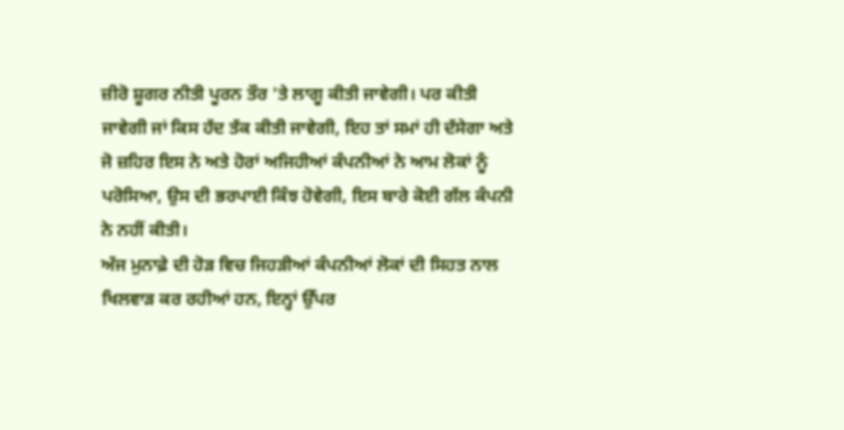ਜ਼ੀਰੋ ਸ਼ੂਗਰ ਨੀਤੀ ਪੂਰਨ ਤੌਰ 'ਤੇ ਲਾਗੂ ਕੀਤੀ ਜਾਵੇਗੀ। ਪਰ ਕੀਤੀ ਜਾਵੇਗੀ ਜਾਂ ਕਿਸ ਹੱਦ ਤੱਕ ਕੀਤੀ ਜਾਵੇਗੀ, ਇਹ ਤਾਂ ਸਮਾਂ ਹੀ ਦੱਸੇਗਾ ਅਤੇ ਜੋ ਜ਼ਹਿਰ ਇਸ ਨੇ ਅਤੇ ਹੋਰਾਂ ਅਜਿਹੀਆਂ ਕੰਪਨੀਆਂ ਨੇ ਆਮ ਲੋਕਾਂ ਨੂੰ ਪਰੋਸਿਆ, ਉਸ ਦੀ ਭਰਪਾਈ ਕਿੰਝ ਹੋਵੇਗੀ, ਇਸ ਬਾਰੇ ਕੋਈ ਗੱਲ ਕੰਪਨੀ ਨੇ ਨਹੀਂ ਕੀਤੀ।
ਅੱਜ ਮੁਨਾਫ਼ੇ ਦੀ ਹੋੜ ਵਿਚ ਜਿਹੜੀਆਂ ਕੰਪਨੀਆਂ ਲੋਕਾਂ ਦੀ ਸਿਹਤ ਨਾਲ ਖਿਲਵਾੜ ਕਰ ਰਹੀਆਂ ਹਨ, ਇਨ੍ਹਾਂ ਉੱਪਰ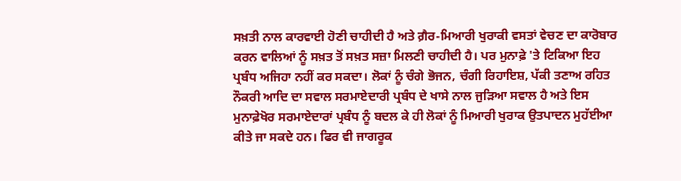ਸਖ਼ਤੀ ਨਾਲ ਕਾਰਵਾਈ ਹੋਣੀ ਚਾਹੀਦੀ ਹੈ ਅਤੇ ਗ਼ੈਰ-ਮਿਆਰੀ ਖੁਰਾਕੀ ਵਸਤਾਂ ਵੇਚਣ ਦਾ ਕਾਰੋਬਾਰ ਕਰਨ ਵਾਲਿਆਂ ਨੂੰ ਸਖ਼ਤ ਤੋਂ ਸਖ਼ਤ ਸਜ਼ਾ ਮਿਲਣੀ ਚਾਹੀਦੀ ਹੈ। ਪਰ ਮੁਨਾਫ਼ੇ 'ਤੇ ਟਿਕਿਆ ਇਹ ਪ੍ਰਬੰਧ ਅਜਿਹਾ ਨਹੀਂ ਕਰ ਸਕਦਾ। ਲੋਕਾਂ ਨੂੰ ਚੰਗੇ ਭੋਜਨ, ਚੰਗੀ ਰਿਹਾਇਸ਼, ਪੱਕੀ ਤਣਾਅ ਰਹਿਤ ਨੌਕਰੀ ਆਦਿ ਦਾ ਸਵਾਲ ਸਰਮਾਏਦਾਰੀ ਪ੍ਰਬੰਧ ਦੇ ਖਾਸੇ ਨਾਲ ਜੁੜਿਆ ਸਵਾਲ ਹੈ ਅਤੇ ਇਸ ਮੁਨਾਫ਼ੇਖੋਰ ਸਰਮਾਏਦਾਰਾਂ ਪ੍ਰਬੰਧ ਨੂੰ ਬਦਲ ਕੇ ਹੀ ਲੋਕਾਂ ਨੂੰ ਮਿਆਰੀ ਖੁਰਾਕ ਉਤਪਾਦਨ ਮੁਹੱਈਆ ਕੀਤੇ ਜਾ ਸਕਦੇ ਹਨ। ਫਿਰ ਵੀ ਜਾਗਰੂਕ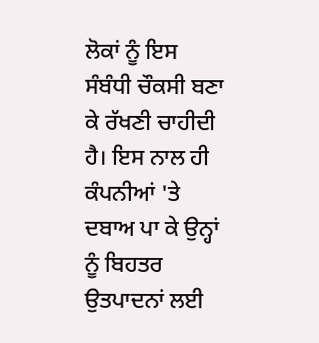ਲੋਕਾਂ ਨੂੰ ਇਸ ਸੰਬੰਧੀ ਚੌਕਸੀ ਬਣਾ ਕੇ ਰੱਖਣੀ ਚਾਹੀਦੀ ਹੈ। ਇਸ ਨਾਲ ਹੀ ਕੰਪਨੀਆਂ 'ਤੇ ਦਬਾਅ ਪਾ ਕੇ ਉਨ੍ਹਾਂ ਨੂੰ ਬਿਹਤਰ ਉਤਪਾਦਨਾਂ ਲਈ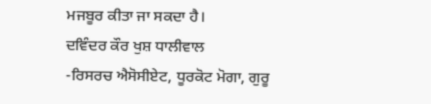ਮਜਬੂਰ ਕੀਤਾ ਜਾ ਸਕਦਾ ਹੈ।
ਦਵਿੰਦਰ ਕੌਰ ਖੁਸ਼ ਧਾਲੀਵਾਲ
-ਰਿਸਰਚ ਐਸੋਸੀਏਟ, ਧੂਰਕੋਟ ਮੋਗਾ, ਗੁਰੂ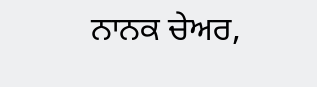ਨਾਨਕ ਚੇਅਰ,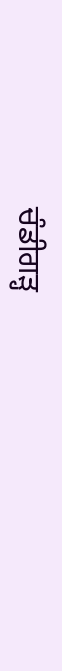ਚੰਡੀਗੜ੍ਹ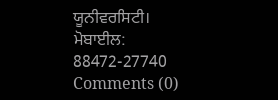ਯੂਨੀਵਰਸਿਟੀ।
ਮੋਬਾਈਲ: 88472-27740
Comments (0)